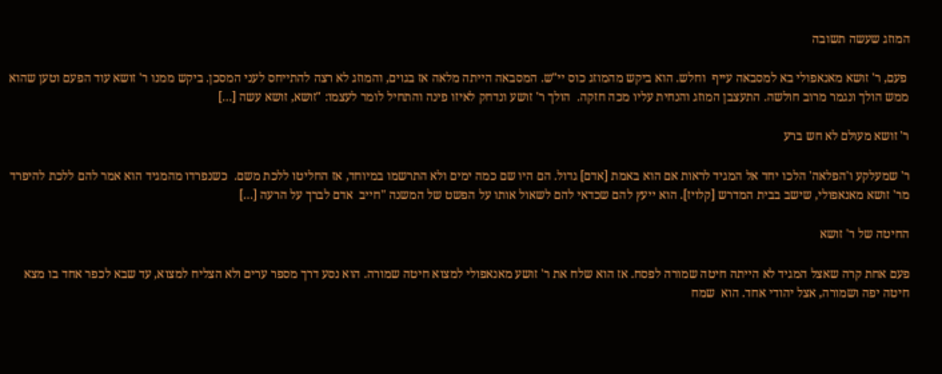המוזג שעשה תשובה

 פעם, ר' זושא מאנאפולי בא למסבאה עייף  וחלש. הוא ביקש מהמוזג כוס יי"ש. המסבאה הייתה מלאה אז בגוים, והמוזג לא רצה להתייחס לעני המסכן. ביקש ממנו ר' זושא עוד הפעם וטען שהוא ממש הולך ונגמר מרוב חולשה. התעצבן המוזג והנחית עליו מכה חזקה.  הולך ר' זושע ונדחק לאיזו פינה והתחיל לומר לעצמו: "זושא, זושא עשה […]

ר' זושא מעולם לא חש ברע

ר' שמעלקע ו'הפלאה' הלכו יחד אל המגיד לראות אם הוא באמת [אדם] גדול. הם היו שם כמה ימים ולא התרשמו במיוחד, אז החליטו ללכת משם.  כשנפרדו מהמגיד הוא אמר להם ללכת להיפרד מר' זושא מאנאפולי, שישב בבית המדרש [קלויז]. הוא ייעץ להם שכדאי להם לשאול אותו על הפשט של המשנה "חייב  אדם לברך על הרעה […]

החיטה של ר' זושא

פעם אחת קרה שאצל המגיד לא הייתה חיטה שמורה לפסח. אז הוא שלח את ר' זושע מאנאפולי למצוא חיטה שמורה. הוא נסע דרך מספר ערים ולא הצליח למצוא, עד שבא לכפר אחד בו מצא חיטה יפה ושמורה, אצל יהודי אחד. הוא  שמח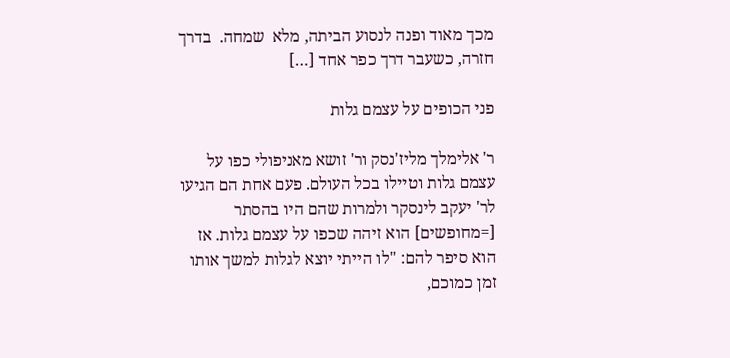מכך מאוד ופנה לנסוע הביתה, מלא  שמחה.  בדרך חזרה, כשעבר דרך כפר אחד […]

פני הכופים על עצמם גלות

ר' אלימלך מליז'נסק ור' זושא מאניפולי כפו על עצמם גלות וטיילו בכל העולם. פעם אחת הם הגיעו לר' יעקב לינסקר ולמרות שהם היו בהסתר [=מחופשים] הוא זיהה שכפו על עצמם גלות. אז הוא סיפר להם: "לו הייתי יוצא לגלות למשך אותו זמן כמוכם,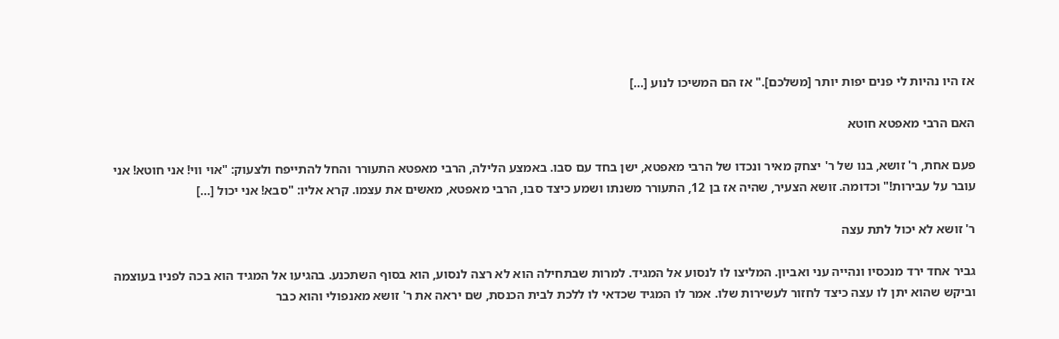אז היו נהיות לי פנים יפות יותר [משלכם]." אז הם המשיכו לנוע […]

האם הרבי מאפטא חוטא

פעם אחת, ר' זושא, בנו של ר' יצחק מאיר ונכדו של הרבי מאפטא, ישן בחד עם סבו. באמצע הלילה, הרבי מאפטא התעורר והחל להתייפח ולצעוק: "אוי ווי! אני חוטא! אני עובר על עבירות!" וכדומה. זושא הצעיר, שהיה אז בן 12, התעורר משנתו ושמע כיצד סבו, הרבי מאפטא, מאשים את עצמו. קרא אליו: "סבא! אני יכול […]

ר' זושא לא יכול לתת עצה

גביר אחד ירד מנכסיו ונהייה עני ואביון. המליצו לו לנסוע אל המגיד. למרות שבתחילה הוא לא רצה לנסוע, הוא בסוף השתכנע. בהגיעו אל המגיד הוא בכה לפניו בעוצמה וביקש שהוא יתן לו עצה כיצד לחזור לעשירות שלו. אמר לו המגיד שכדאי לו ללכת לבית הכנסת, שם יראה את ר' זושא מאנפולי והוא כבר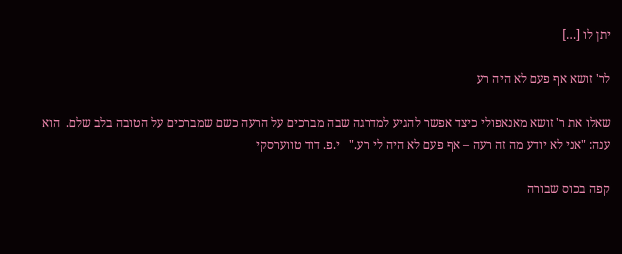יתן לו […]

לר' זושא אף פעם לא היה רע

שאלו את ר' זושא מאנאפולי כיצד אפשר להגיע למדרגה שבה מברכים על הרעה כשם שמברכים על הטובה בלב שלם.  הוא ענה: "אני לא יודע מה זה רעה – אף פעם לא היה לי רע."   י.פ. דוד טווערסקי

קפה בכוס שבורה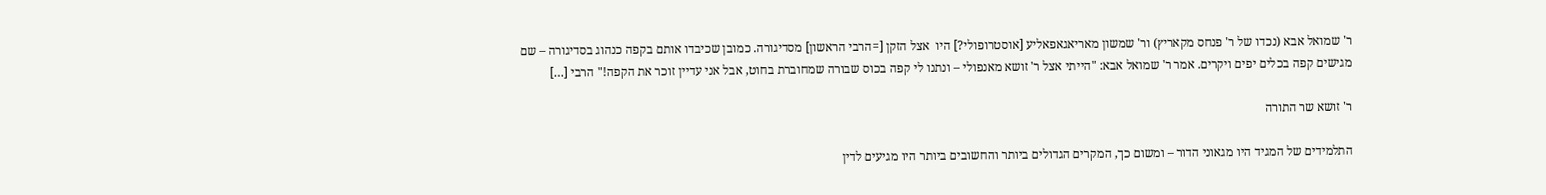ר' שמואל אבא (נכדו של ר' פנחס מקאריץ) ור' שמשון מאריאגאפאליע [אוסטרופולי?] היו  אצל הזקן [=הרבי הראשון] מסדיגורה. כמובן שכיבדו אותם בקפה כנהוג בסדיגורה – שם מגישים קפה בכלים יפים ויקרים. אמר ר' שמואל אבא: "הייתי אצל ר' זושא מאנפולי – ונתנו לי קפה בכוס שבורה שמחוברת בחוט, אבל אני עדיין זוכר את הקפה!" הרבי […]

ר' זושא שר התורה

התלמידים של המגיד היו מגאוני הדור – ומשום כך, המקרים הגדולים ביותר והחשובים ביותר היו מגיעים לדין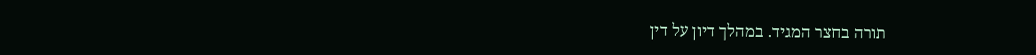תורה בחצר המגיד. במהלך דיון על דין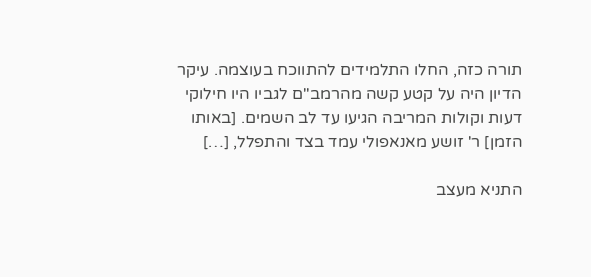תורה כזה, החלו התלמידים להתווכח בעוצמה. עיקר הדיון היה על קטע קשה מהרמב"ם לגביו היו חילוקי דעות וקולות המריבה הגיעו עד לב השמים. [באותו הזמן] ר' זושע מאנאפולי עמד בצד והתפלל, […]

התניא מעצב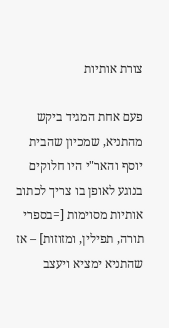צורת אותיות

פעם אחת המגיד ביקש מהתניא, שמכיון שהבית יוסף והאר"י היו חלוקים בנוגע לאופן בו צריך לכתוב אותיות מסוימות [=בספרי תורה, תפילין, ומזוזות] – אז שהתניא ימציא ויעצב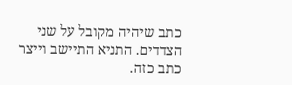כתב שיהיה מקובל על שני הצדדים. התניא התיישב וייצר כתב כזה.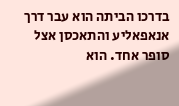בדרכו הביתה הוא עבר דרך אנאפאליע והתאכסן אצל סופר אחד. הוא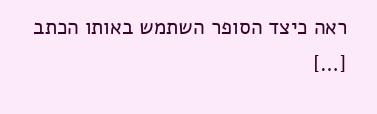ראה כיצד הסופר השתמש באותו הכתב […]